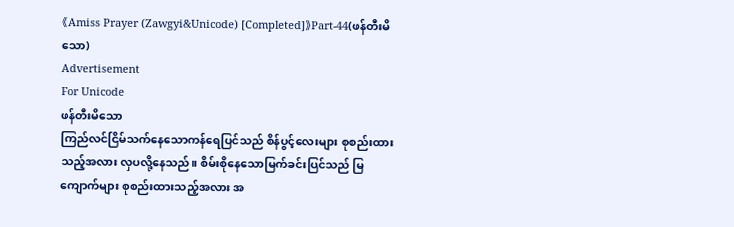《Amiss Prayer (Zawgyi&Unicode) [Completed]》Part-44(ဖန်တီးမိသော)
Advertisement
For Unicode
ဖန်တီးမိသော
ကြည်လင်ငြိမ်သက်နေသောကန်ရေပြင်သည် စိန်ပွင့်လေးများ စုစည်းထားသည့်အလား လှပလို့နေသည်။ စိမ်းစိုနေသောမြက်ခင်းပြင်သည် မြကျောက်များ စုစည်းထားသည့်အလား အ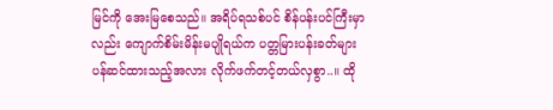မြင်ကို အေးမြစေသည်။ အရိပ်ရသစ်ပင် စိန်ပန်းပင်ကြီးမှာလည်း ကျောက်စိမ်းမိန်းမပျိုရယ်က ပတ္တမြားပန်းခတ်များပန်ဆင်ထားသည့်အလား လိုက်ဖက်တင့်တယ်လှစွာ..။ ထို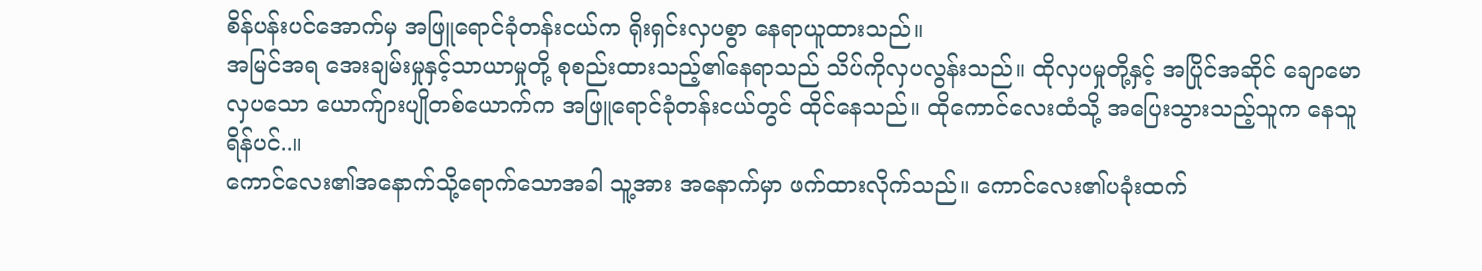စိန်ပန်းပင်အောက်မှ အဖြူရောင်ခုံတန်းငယ်က ရိုးရှင်းလှပစွာ နေရာယူထားသည်။
အမြင်အရ အေးချမ်းမှုနှင့်သာယာမှုတို့ စုစည်းထားသည့်၏နေရာသည် သိပ်ကိုလှပလွန်းသည်။ ထိုလှပမှုတို့နှင့် အပြိုင်အဆိုင် ချောမောလှပသော ယောက်ျားပျိုတစ်ယောက်က အဖြူရောင်ခုံတန်းငယ်တွင် ထိုင်နေသည်။ ထိုကောင်လေးထံသို့ အပြေးသွားသည့်သူက နေသူရိန်ပင်..။
ကောင်လေး၏အနောက်သို့ရောက်သောအခါ သူ့အား အနောက်မှာ ဖက်ထားလိုက်သည်။ ကောင်လေး၏ပခုံးထက်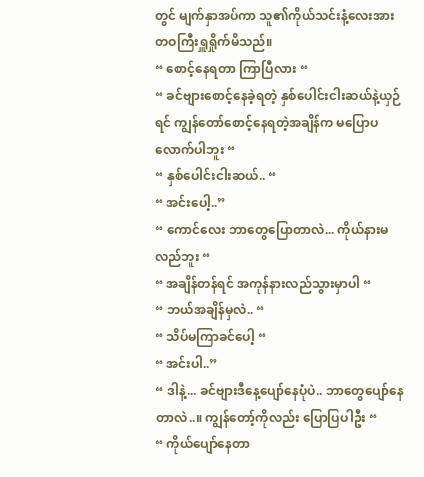တွင် မျက်နှာအပ်ကာ သူ၏ကိုယ်သင်းနံ့လေးအား တဝကြီးရှူရှိုက်မိသည်။
“ စောင့်နေရတာ ကြာပြီလား “
“ ခင်ဗျားစောင့်နေခဲ့ရတဲ့ နှစ်ပေါင်းငါးဆယ်နဲ့ယှဉ်ရင် ကျွန်တော်စောင့်နေရတဲ့အချိန်က မပြောပလောက်ပါဘူး “
“ နှစ်ပေါင်းငါးဆယ်.. “
“ အင်းပေါ့..”
“ ကောင်လေး ဘာတွေပြောတာလဲ... ကိုယ်နားမလည်ဘူး “
“ အချိန်တန်ရင် အကုန်နားလည်သွားမှာပါ “
“ ဘယ်အချိန်မှလဲ.. “
“ သိပ်မကြာခင်ပေါ့ “
“ အင်းပါ..”
“ ဒါနဲ့... ခင်ဗျားဒီနေ့ပျော်နေပုံပဲ.. ဘာတွေပျော်နေတာလဲ..။ ကျွန်တော့်ကိုလည်း ပြောပြပါဦး “
“ ကိုယ်ပျော်နေတာ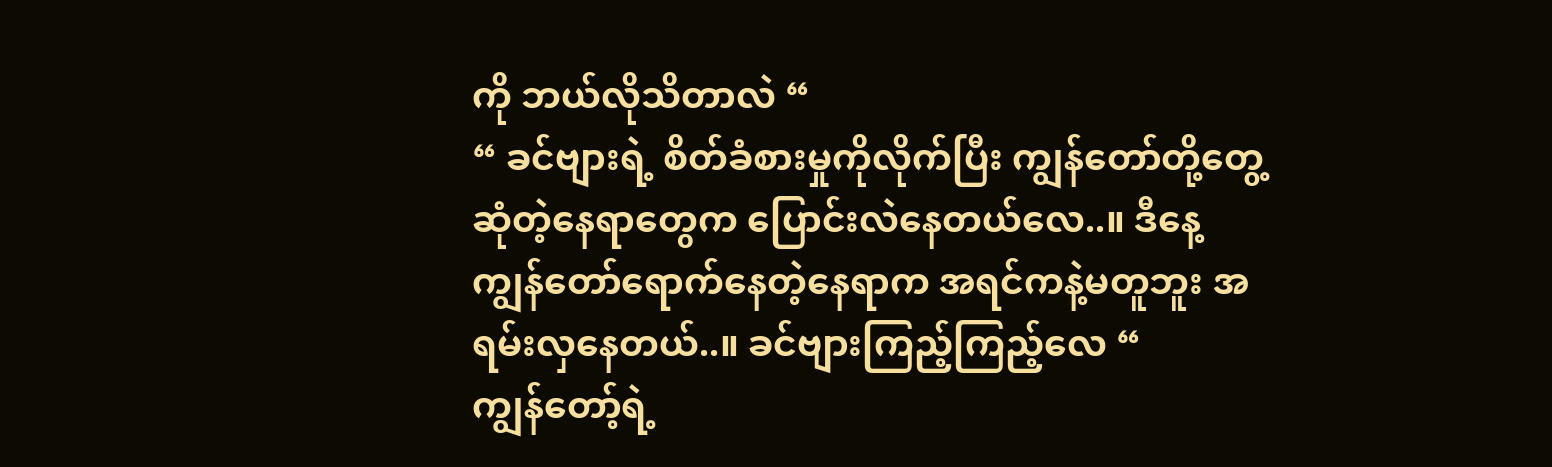ကို ဘယ်လိုသိတာလဲ “
“ ခင်ဗျားရဲ့ စိတ်ခံစားမှုကိုလိုက်ပြီး ကျွန်တော်တို့တွေ့ဆုံတဲ့နေရာတွေက ပြောင်းလဲနေတယ်လေ..။ ဒီနေ့ ကျွန်တော်ရောက်နေတဲ့နေရာက အရင်ကနဲ့မတူဘူး အရမ်းလှနေတယ်..။ ခင်ဗျားကြည့်ကြည့်လေ “
ကျွန်တော့်ရဲ့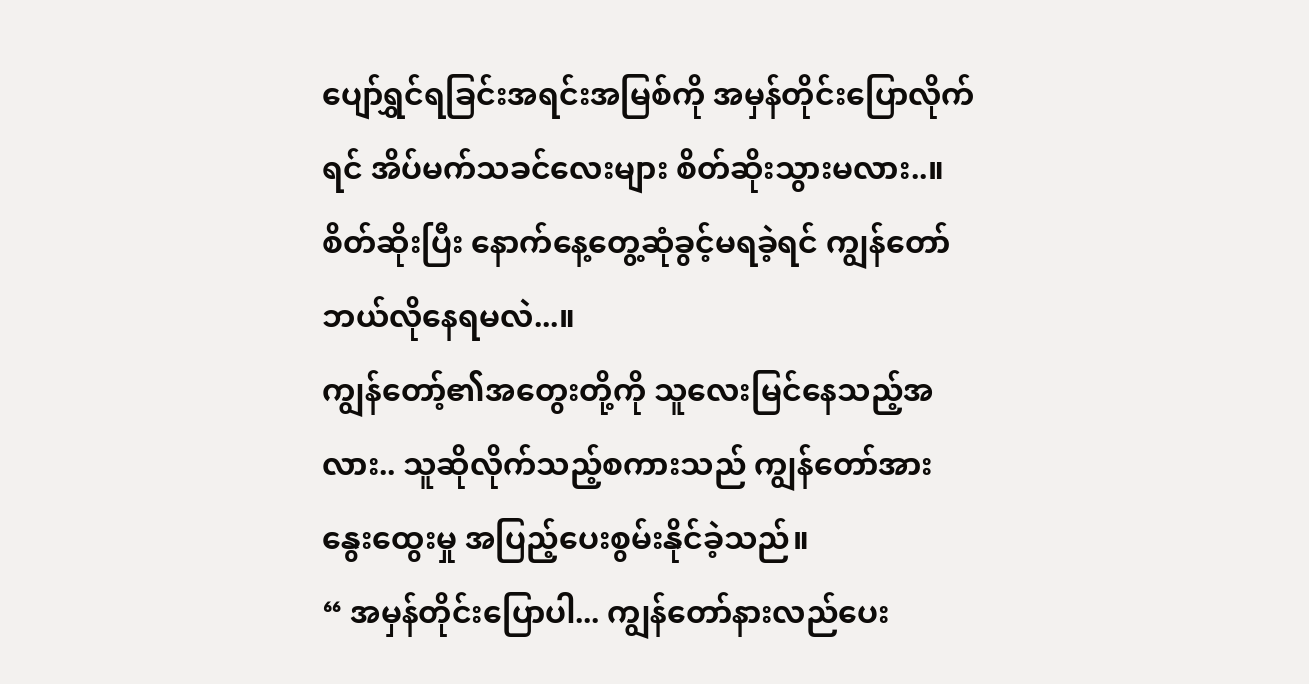ပျော်ရွှင်ရခြင်းအရင်းအမြစ်ကို အမှန်တိုင်းပြောလိုက်ရင် အိပ်မက်သခင်လေးများ စိတ်ဆိုးသွားမလား..။ စိတ်ဆိုးပြီး နောက်နေ့တွေ့ဆုံခွင့်မရခဲ့ရင် ကျွန်တော်ဘယ်လိုနေရမလဲ...။
ကျွန်တော့်၏အတွေးတို့ကို သူလေးမြင်နေသည့်အလား.. သူဆိုလိုက်သည့်စကားသည် ကျွန်တော်အား နွေးထွေးမှု အပြည့်ပေးစွမ်းနိုင်ခဲ့သည်။
“ အမှန်တိုင်းပြောပါ... ကျွန်တော်နားလည်ပေး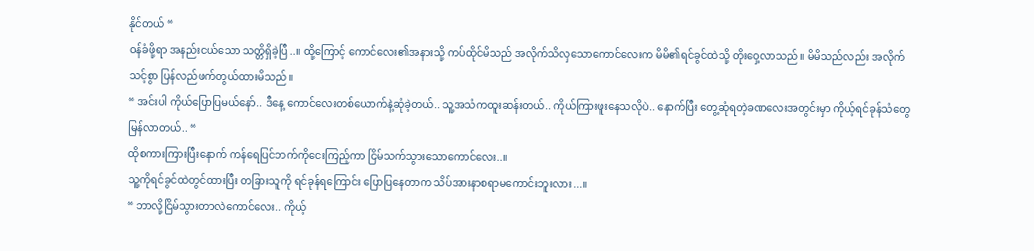နိုင်တယ် “
ဝန်ခံဖို့ရာ အနည်းငယ်သော သတ္တိရှိခဲ့ပြီ..။ ထို့ကြောင့် ကောင်လေး၏အနားသို့ ကပ်ထိုင်မိသည် အလိုက်သိလှသောကောင်လေးက မိမိ၏ရင်ခွင်ထဲသို့ တိုးဝှေ့လာသည်။ မိမိသည်လည်း အလိုက်သင့်စွာ ပြန်လည်ဖက်တွယ်ထားမိသည်။
“ အင်းပါ ကိုယ်ပြောပြမယ်နော်.. ဒီနေ့ ကောင်လေးတစ်ယောက်နဲ့ဆုံခဲ့တယ်.. သူ့အသံကထူးဆန်းတယ်.. ကိုယ်ကြားဖူးနေသလိုပဲ.. နောက်ပြီး တွေ့ဆုံရတဲ့ခဏလေးအတွင်းမှာ ကိုယ့်ရင်ခုန်သံတွေမြန်လာတယ်.. “
ထိုစကားကြားပြီးနောက် ကန်ရေပြင်ဘက်ကိုငေးကြည့်ကာ ငြိမ်သက်သွားသောကောင်လေး..။
သူ့ကိုရင်ခွင်ထဲတွင်ထားပြီး တခြားသူကို ရင်ခုန်ရကြောင်း ပြောပြနေတာက သိပ်အားနာစရာမကောင်းဘူးလား...။
“ ဘာလို့ငြိမ်သွားတာလဲကောင်လေး.. ကိုယ့်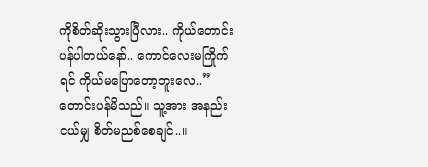ကိုစိတ်ဆိုးသွားပြီလား.. ကိုယ်တောင်းပန်ပါတယ်နော်.. ကောင်လေးမကြိုက်ရင် ကိုယ်မပြောတော့ဘူးလေ..”
တောင်းပန်မိသည်။ သူ့အား အနည်းငယ်မျှ စိတ်မညစ်စေချင်..။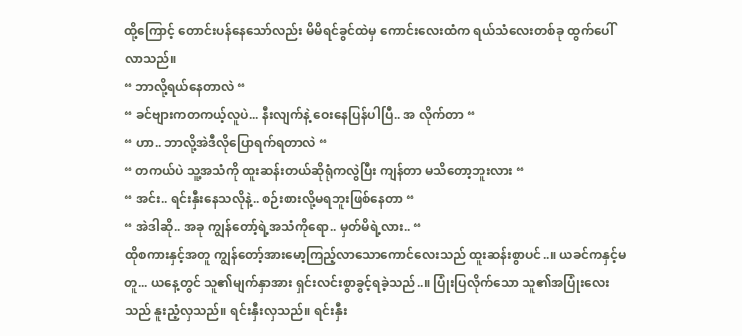ထို့ကြောင့် တောင်းပန်နေသော်လည်း မိမိရင်ခွင်ထဲမှ ကောင်းလေးထံက ရယ်သံလေးတစ်ခု ထွက်ပေါ်လာသည်။
“ ဘာလို့ရယ်နေတာလဲ “
“ ခင်ဗျားကတကယ့်လူပဲ... နီးလျက်နဲ့ ဝေးနေပြန်ပါပြီ.. အ လိုက်တာ “
“ ဟာ.. ဘာလို့အဲဒီလိုပြောရက်ရတာလဲ “
“ တကယ်ပဲ သူ့အသံကို ထူးဆန်းတယ်ဆိုရုံကလွဲပြီး ကျန်တာ မသိတော့ဘူးလား “
“ အင်း.. ရင်းနှီးနေသလိုနဲ့.. စဉ်းစားလို့မရဘူးဖြစ်နေတာ “
“ အဲဒါဆို.. အခု ကျွန်တော့်ရဲ့အသံကိုရော.. မှတ်မိရဲ့လား.. “
ထိုစကားနှင့်အတူ ကျွန်တော့်အားမော့ကြည့်လာသောကောင်လေးသည် ထူးဆန်းစွာပင်..။ ယခင်ကနှင့်မတူ... ယနေ့တွင် သူ၏မျက်နှာအား ရှင်းလင်းစွာခွင့်ရခဲ့သည်..။ ပြုံးပြလိုက်သော သူ၏အပြုံးလေးသည် နူးညံ့လှသည်။ ရင်းနှီးလှသည်။ ရင်းနှီး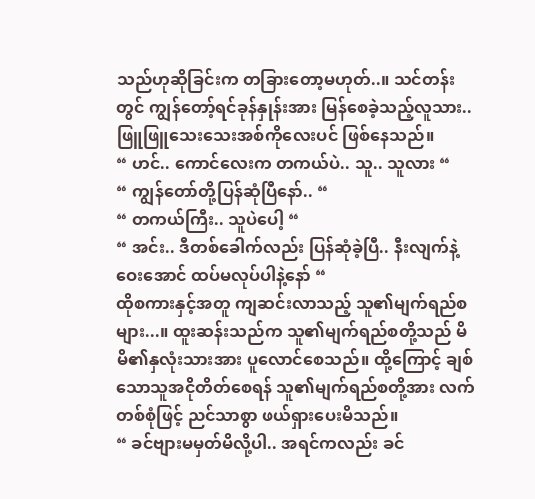သည်ဟုဆိုခြင်းက တခြားတော့မဟုတ်..။ သင်တန်းတွင် ကျွန်တော့်ရင်ခုန်နှုန်းအား မြန်စေခဲ့သည့်လူသား.. ဖြူဖြူသေးသေးအစ်ကိုလေးပင် ဖြစ်နေသည်။
“ ဟင်.. ကောင်လေးက တကယ်ပဲ.. သူ.. သူလား “
“ ကျွန်တော်တို့ပြန်ဆုံပြီနော်.. “
“ တကယ်ကြီး.. သူပဲပေါ့ “
“ အင်း.. ဒီတစ်ခေါက်လည်း ပြန်ဆုံခဲ့ပြီ.. နီးလျက်နဲ့ဝေးအောင် ထပ်မလုပ်ပါနဲ့နော် “
ထိုစကားနှင့်အတူ ကျဆင်းလာသည့် သူ၏မျက်ရည်စများ...။ ထူးဆန်းသည်က သူ၏မျက်ရည်စတို့သည် မိမိ၏နှလုံးသားအား ပူလောင်စေသည်။ ထို့ကြောင့် ချစ်သောသူအငိုတိတ်စေရန် သူ၏မျက်ရည်စတို့အား လက်တစ်စုံဖြင့် ညင်သာစွာ ဖယ်ရှားပေးမိသည်။
“ ခင်ဗျားမမှတ်မိလို့ပါ.. အရင်ကလည်း ခင်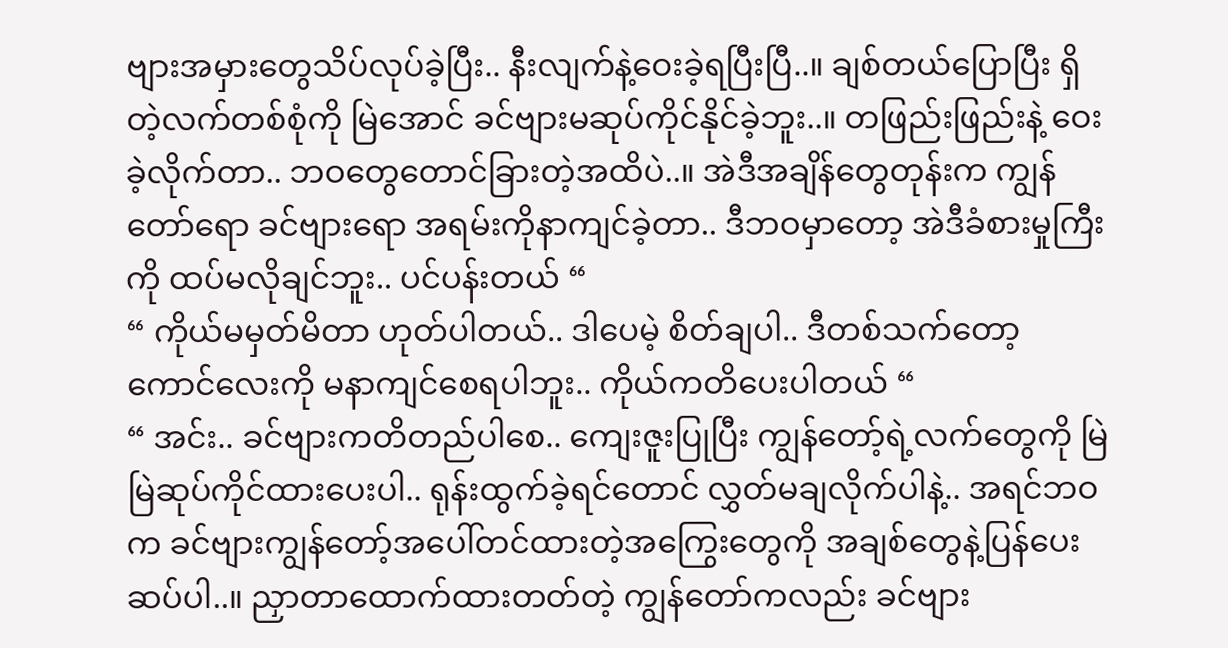ဗျားအမှားတွေသိပ်လုပ်ခဲ့ပြီး.. နီးလျက်နဲ့ဝေးခဲ့ရပြီးပြီ..။ ချစ်တယ်ပြောပြီး ရှိတဲ့လက်တစ်စုံကို မြဲအောင် ခင်ဗျားမဆုပ်ကိုင်နိုင်ခဲ့ဘူး..။ တဖြည်းဖြည်းနဲ့ ဝေးခဲ့လိုက်တာ.. ဘဝတွေတောင်ခြားတဲ့အထိပဲ..။ အဲဒီအချိန်တွေတုန်းက ကျွန်တော်ရော ခင်ဗျားရော အရမ်းကိုနာကျင်ခဲ့တာ.. ဒီဘဝမှာတော့ အဲဒီခံစားမှုကြီးကို ထပ်မလိုချင်ဘူး.. ပင်ပန်းတယ် “
“ ကိုယ်မမှတ်မိတာ ဟုတ်ပါတယ်.. ဒါပေမဲ့ စိတ်ချပါ.. ဒီတစ်သက်တော့ ကောင်လေးကို မနာကျင်စေရပါဘူး.. ကိုယ်ကတိပေးပါတယ် “
“ အင်း.. ခင်ဗျားကတိတည်ပါစေ.. ကျေးဇူးပြုပြီး ကျွန်တော့်ရဲ့လက်တွေကို မြဲမြဲဆုပ်ကိုင်ထားပေးပါ.. ရုန်းထွက်ခဲ့ရင်တောင် လွှတ်မချလိုက်ပါနဲ့.. အရင်ဘဝက ခင်ဗျားကျွန်တော့်အပေါ်တင်ထားတဲ့အကြွေးတွေကို အချစ်တွေနဲ့ပြန်ပေးဆပ်ပါ..။ ညှာတာထောက်ထားတတ်တဲ့ ကျွန်တော်ကလည်း ခင်ဗျား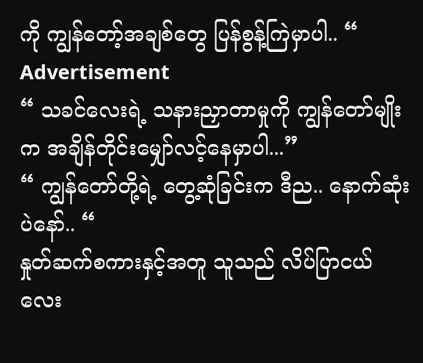ကို ကျွန်တော့်အချစ်တွေ ပြန်စွန့်ကြဲမှာပါ.. “
Advertisement
“ သခင်လေးရဲ့ သနားညှာတာမှုကို ကျွန်တော်မျိုးက အချိန်တိုင်းမျှော်လင့်နေမှာပါ...”
“ ကျွန်တော်တို့ရဲ့ တွေ့ဆုံခြင်းက ဒီည.. နောက်ဆုံးပဲနော်.. “
နှုတ်ဆက်စကားနှင့်အတူ သူသည် လိပ်ပြာငယ်လေး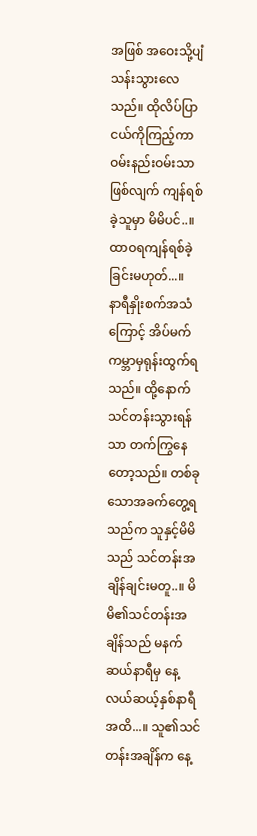အဖြစ် အဝေးသို့ပျံသန်းသွားလေသည်။ ထိုလိပ်ပြာငယ်ကိုကြည့်ကာ ဝမ်းနည်းဝမ်းသာဖြစ်လျက် ကျန်ရစ်ခဲ့သူမှာ မိမိပင်..။ ထာဝရကျန်ရစ်ခဲ့ခြင်းမဟုတ်...။
နာရီနှိုးစက်အသံကြောင့် အိပ်မက်ကမ္ဘာမှရုန်းထွက်ရသည်။ ထို့နောက် သင်တန်းသွားရန်သာ တက်ကြွနေတော့သည်။ တစ်ခုသောအခက်တွေ့ရသည်က သူနှင့်မိမိသည် သင်တန်းအချိန်ချင်းမတူ..။ မိမိ၏သင်တန်းအချိန်သည် မနက်ဆယ်နာရီမှ နေ့လယ်ဆယ့်နှစ်နာရီအထိ...။ သူ၏သင်တန်းအချိန်က နေ့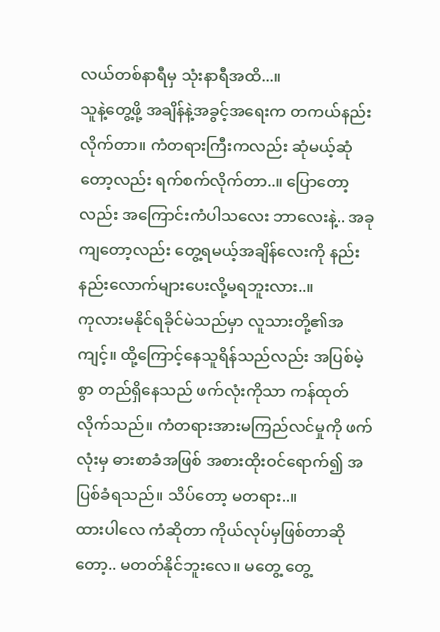လယ်တစ်နာရီမှ သုံးနာရီအထိ...။
သူနဲ့တွေ့ဖို့ အချိန်နဲ့အခွင့်အရေးက တကယ်နည်းလိုက်တာ။ ကံတရားကြီးကလည်း ဆုံမယ့်ဆုံတော့လည်း ရက်စက်လိုက်တာ..။ ပြောတော့လည်း အကြောင်းကံပါသလေး ဘာလေးနဲ့.. အခုကျတော့လည်း တွေ့ရမယ့်အချိန်လေးကို နည်းနည်းလောက်များပေးလို့မရဘူးလား..။
ကုလားမနိုင်ရခိုင်မဲသည်မှာ လူသားတို့၏အကျင့်။ ထို့ကြောင့်နေသူရိန်သည်လည်း အပြစ်မဲ့စွာ တည်ရှိနေသည် ဖက်လုံးကိုသာ ကန်ထုတ်လိုက်သည်။ ကံတရားအားမကြည်လင်မှုကို ဖက်လုံးမှ ဓားစာခံအဖြစ် အစားထိုးဝင်ရောက်၍ အပြစ်ခံရသည်။ သိပ်တော့ မတရား..။
ထားပါလေ ကံဆိုတာ ကိုယ်လုပ်မှဖြစ်တာဆိုတော့.. မတတ်နိုင်ဘူးလေ။ မတွေ့ တွေ့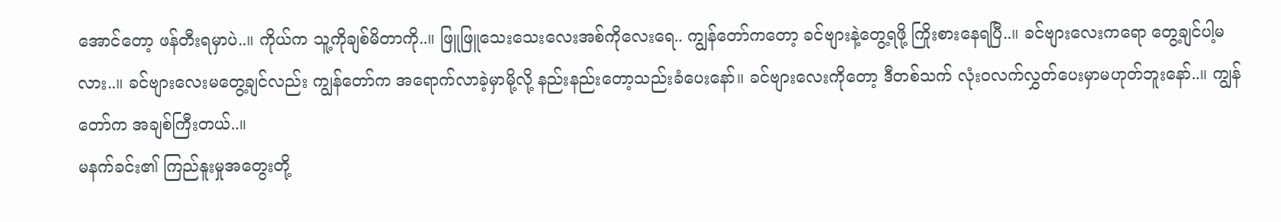အောင်တော့ ဖန်တီးရမှာပဲ..။ ကိုယ်က သူ့ကိုချစ်မိတာကို..။ ဖြူဖြူသေးသေးလေးအစ်ကိုလေးရေ.. ကျွန်တော်ကတော့ ခင်ဗျားနဲ့တွေ့ရဖို့ ကြိုးစားနေရပြီ..။ ခင်ဗျားလေးကရော တွေ့ချင်ပါ့မလား..။ ခင်ဗျားလေးမတွေ့ချင်လည်း ကျွန်တော်က အရောက်လာခဲ့မှာမို့လို့ နည်းနည်းတော့သည်းခံပေးနော်။ ခင်ဗျားလေးကိုတော့ ဒီတစ်သက် လုံးဝလက်လွှတ်ပေးမှာမဟုတ်ဘူးနော်..။ ကျွန်တော်က အချစ်ကြီးတယ်..။
မနက်ခင်း၏ ကြည်နူးမှုအတွေးတို့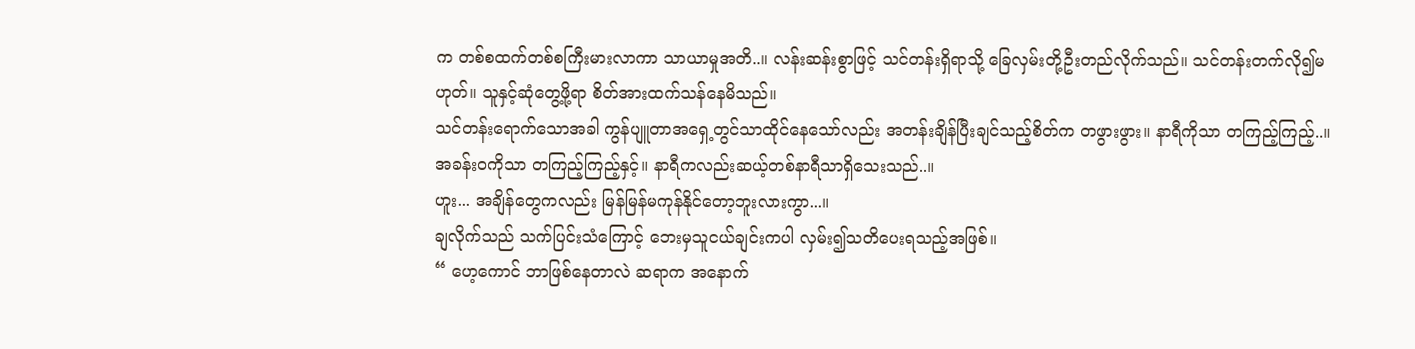က တစ်စထက်တစ်စကြီးမားလာကာ သာယာမှုအတိ..။ လန်းဆန်းစွာဖြင့် သင်တန်းရှိရာသို့ ခြေလှမ်းတို့ဦးတည်လိုက်သည်။ သင်တန်းတက်လို၍မဟုတ်။ သူနှင့်ဆုံတွေ့ဖို့ရာ စိတ်အားထက်သန်နေမိသည်။
သင်တန်းရောက်သောအခါ ကွန်ပျူတာအရှေ့တွင်သာထိုင်နေသော်လည်း အတန်းချိန်ပြီးချင်သည့်စိတ်က တဖွားဖွား။ နာရီကိုသာ တကြည့်ကြည့်..။ အခန်းဝကိုသာ တကြည့်ကြည့်နှင့်။ နာရီကလည်းဆယ့်တစ်နာရီသာရှိသေးသည်..။
ဟူး... အချိန်တွေကလည်း မြန်မြန်မကုန်နိုင်တော့ဘူးလားကွာ...။
ချလိုက်သည် သက်ပြင်းသံကြောင့် ဘေးမှသူငယ်ချင်းကပါ လှမ်း၍သတိပေးရသည့်အဖြစ်။
“ ဟေ့ကောင် ဘာဖြစ်နေတာလဲ ဆရာက အနောက်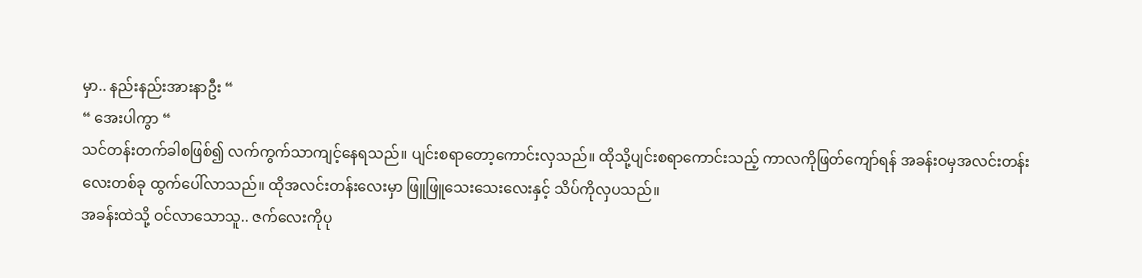မှာ.. နည်းနည်းအားနာဦး “
“ အေးပါကွာ “
သင်တန်းတက်ခါစဖြစ်၍ လက်ကွက်သာကျင့်နေရသည်။ ပျင်းစရာတော့ကောင်းလှသည်။ ထိုသို့ပျင်းစရာကောင်းသည့် ကာလကိုဖြတ်ကျော်ရန် အခန်းဝမှအလင်းတန်းလေးတစ်ခု ထွက်ပေါ်လာသည်။ ထိုအလင်းတန်းလေးမှာ ဖြူဖြူသေးသေးလေးနှင့် သိပ်ကိုလှပသည်။
အခန်းထဲသို့ ဝင်လာသောသူ.. ဇက်လေးကိုပု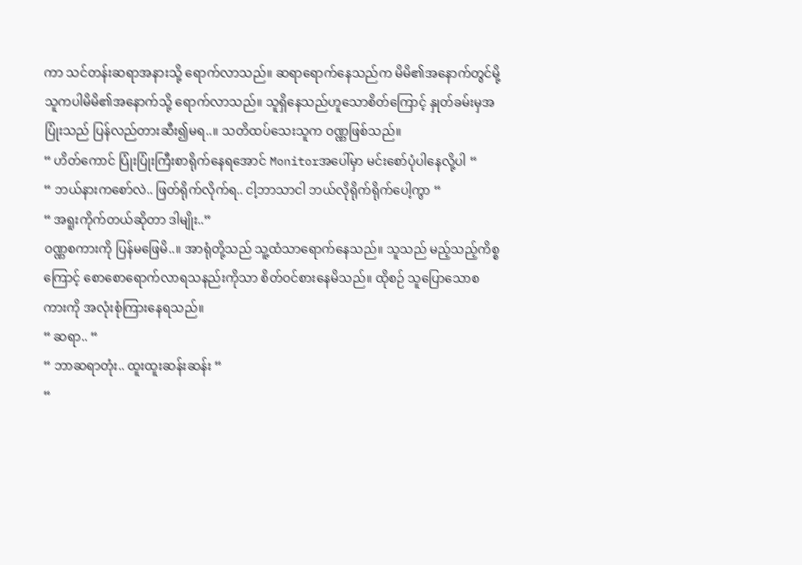ကာ သင်တန်းဆရာအနားသို့ ရောက်လာသည်။ ဆရာရောက်နေသည်က မိမိ၏အနောက်တွင်မို့ သူကပါမိမိ၏အနောက်သို့ ရောက်လာသည်။ သူရှိနေသည်ဟူသောစိတ်ကြောင့် နှုတ်ခမ်းမှအပြုံးသည် ပြန်လည်တားဆီး၍မရ..။ သတိထပ်သေးသူက ဝဏ္ဏဖြစ်သည်။
“ ဟိတ်ကောင် ပြုံးပြုံးကြီးစာရိုက်နေရအောင် Monitorအပေါ်မှာ မင်းစော်ပုံပါနေလို့ပါ “
“ ဘယ်နားကစော်လဲ.. ဖြတ်ရိုက်လိုက်ရ.. ငါ့ဘာသာငါ ဘယ်လိုရိုက်ရိုက်ပေါ့ကွာ “
“ အရူးကိုက်တယ်ဆိုတာ ဒါမျိုး..”
ဝဏ္ဏစကားကို ပြန်မဖြေမိ..။ အာရုံတို့သည် သူ့ထံသာရောက်နေသည်။ သူသည် မည့်သည့်ကိစ္စကြောင့် စောစောရောက်လာရသနည်းကိုသာ စိတ်ဝင်စားနေမိသည်။ ထိုစဉ် သူပြောသောစကားကို အလုံးစုံကြားနေရသည်။
“ ဆရာ.. “
“ ဘာဆရာတုံး.. ထူးထူးဆန်းဆန်း “
“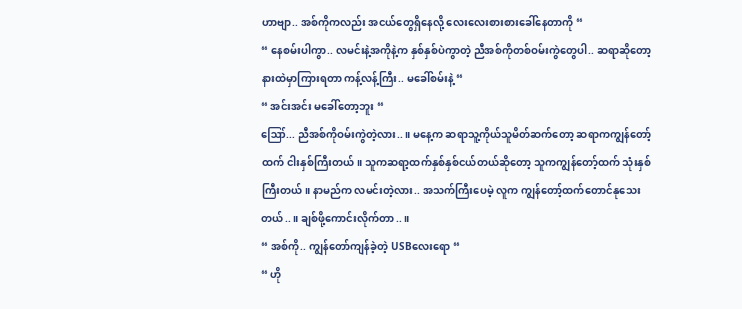ဟာဗျာ.. အစ်ကိုကလည်း အငယ်တွေရှိနေလို့ လေးလေးစားစားခေါ်နေတာကို “
“ နေစမ်းပါကွာ.. လမင်းနဲ့အကိုနဲ့က နှစ်နှစ်ပဲကွာတဲ့ ညီအစ်ကိုတစ်ဝမ်းကွဲတွေပါ.. ဆရာဆိုတော့ နားထဲမှာကြားရတာ ကန့်လန့်ကြီး.. မခေါ်စမ်းနဲ့ “
“ အင်းအင်း မခေါ်တော့ဘူး “
ဪ... ညီအစ်ကိုဝမ်းကွဲတဲ့လား..။ မနေ့က ဆရာသူ့ကိုယ်သူမိတ်ဆက်တော့ ဆရာကကျွန်တော့်ထက် ငါးနှစ်ကြီးတယ်။ သူကဆရာ့ထက်နှစ်နှစ်ငယ်တယ်ဆိုတော့ သူကကျွန်တော့်ထက် သုံးနှစ်ကြီးတယ်။ နာမည်က လမင်းတဲ့လား.. အသက်ကြီးပေမဲ့ လူက ကျွန်တော့်ထက်တောင်နုသေးတယ်..။ ချစ်ဖို့ကောင်းလိုက်တာ..။
“ အစ်ကို.. ကျွန်တော်ကျန်ခဲ့တဲ့ USBလေးရော “
“ ဟို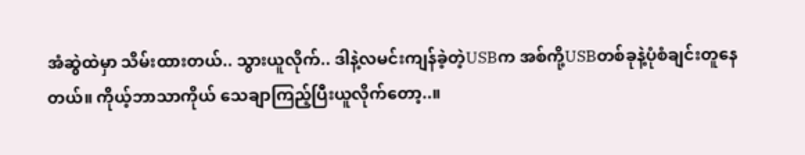အံဆွဲထဲမှာ သိမ်းထားတယ်.. သွားယူလိုက်.. ဒါနဲ့လမင်းကျန်ခဲ့တဲ့USBက အစ်ကို့USBတစ်ခုနဲ့ပုံစံချင်းတူနေတယ်။ ကိုယ့်ဘာသာကိုယ် သေချာကြည့်ပြီးယူလိုက်တော့..။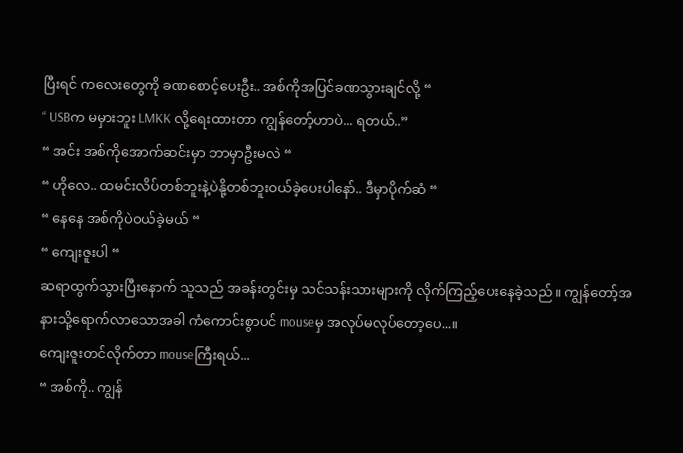ပြီးရင် ကလေးတွေကို ခဏစောင့်ပေးဦး.. အစ်ကိုအပြင်ခဏသွားချင်လို့ “
“ USBက မမှားဘူး LMKK လို့ရေးထားတာ ကျွန်တော့်ဟာပဲ... ရတယ်..”
“ အင်း အစ်ကိုအောက်ဆင်းမှာ ဘာမှာဦးမလဲ “
“ ဟိုလေ.. ထမင်းလိပ်တစ်ဘူးနဲ့ပဲနို့တစ်ဘူးဝယ်ခဲ့ပေးပါနော်.. ဒီမှာပိုက်ဆံ “
“ နေနေ အစ်ကိုပဲဝယ်ခဲ့မယ် “
“ ကျေးဇူးပါ “
ဆရာထွက်သွားပြီးနောက် သူသည် အခန်းတွင်းမှ သင်သန်းသားများကို လိုက်ကြည့်ပေးနေခဲ့သည်။ ကျွန်တော့်အနားသို့ရောက်လာသောအခါ ကံကောင်းစွာပင် mouseမှ အလုပ်မလုပ်တော့ပေ...။
ကျေးဇူးတင်လိုက်တာ mouseကြီးရယ်...
“ အစ်ကို.. ကျွန်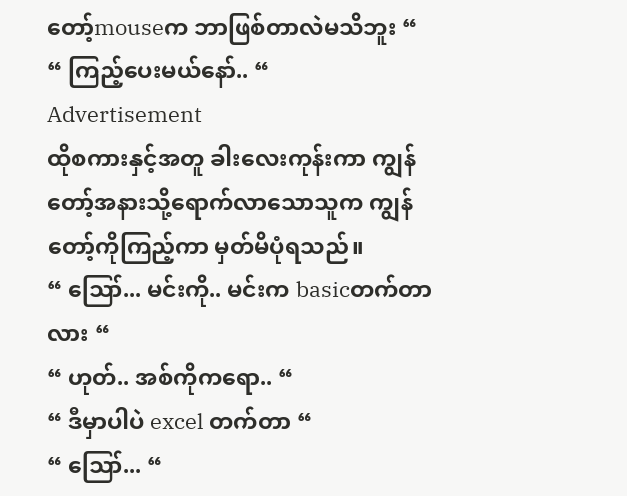တော့်mouseက ဘာဖြစ်တာလဲမသိဘူး “
“ ကြည့်ပေးမယ်နော်.. “
Advertisement
ထိုစကားနှင့်အတူ ခါးလေးကုန်းကာ ကျွန်တော့်အနားသို့ရောက်လာသောသူက ကျွန်တော့်ကိုကြည့်ကာ မှတ်မိပုံရသည်။
“ ဪ... မင်းကို.. မင်းက basicတက်တာလား “
“ ဟုတ်.. အစ်ကိုကရော.. “
“ ဒီမှာပါပဲ excel တက်တာ “
“ ဪ... “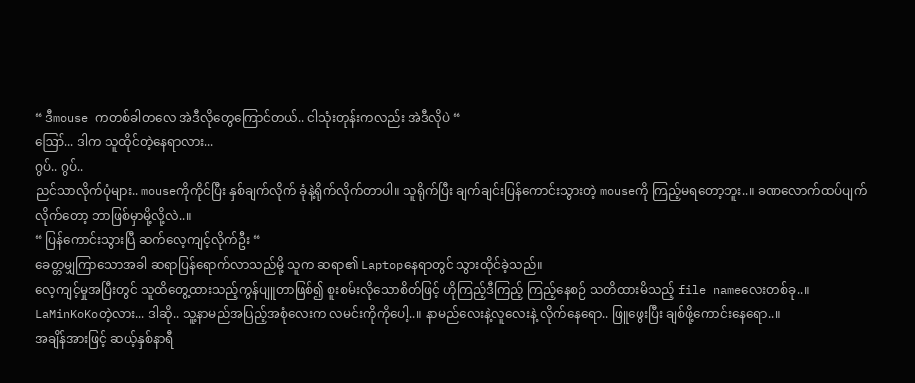“ ဒီmouse ကတစ်ခါတလေ အဲဒီလိုတွေကြောင်တယ်.. ငါသုံးတုန်းကလည်း အဲဒီလိုပဲ “
ဪ... ဒါက သူထိုင်တဲ့နေရာလား...
ဂွပ်.. ဂွပ်..
ညင်သာလိုက်ပုံများ.. mouseကိုကိုင်ပြီး နှစ်ချက်လိုက် ခုံနဲ့ရိုက်လိုက်တာပါ။ သူရိုက်ပြီး ချက်ချင်းပြန်ကောင်းသွားတဲ့ mouseကို ကြည့်မရတော့ဘူး..။ ခဏလောက်ထပ်ပျက်လိုက်တော့ ဘာဖြစ်မှာမို့လို့လဲ..။
“ ပြန်ကောင်းသွားပြီ ဆက်လေ့ကျင့်လိုက်ဦး “
ခေတ္တမျှကြာသောအခါ ဆရာပြန်ရောက်လာသည်မို့ သူက ဆရာ၏ Laptopနေရာတွင် သွားထိုင်ခဲ့သည်။
လေ့ကျင့်မှုအပြီးတွင် သူထိတွေ့ထားသည့်ကွန်ပျူတာဖြစ်၍ စူးစမ်းလိုသောစိတ်ဖြင့် ဟိုကြည့်ဒီကြည့် ကြည့်နေစဉ် သတိထားမိသည့် file nameလေးတစ်ခု..။
LaMinKoKoတဲ့လား... ဒါဆို.. သူ့နာမည်အပြည့်အစုံလေးက လမင်းကိုကိုပေါ့..။ နာမည်လေးနဲ့လူလေးနဲ့ လိုက်နေရော.. ဖြူဖွေးပြီး ချစ်ဖို့ကောင်းနေရော..။
အချိန်အားဖြင့် ဆယ့်နှစ်နာရီ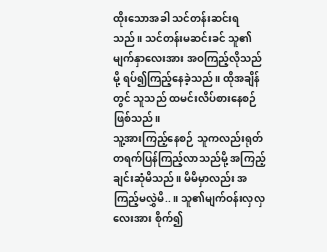ထိုးသောအခါ သင်တန်းဆင်းရသည်။ သင်တန်းမဆင်းခင် သူ၏မျက်နှာလေးအား အဝကြည့်လိုသည်မို့ ရပ်၍ကြည့်နေခဲ့သည်။ ထိုအချိန်တွင် သူသည် ထမင်းလိပ်စားနေစဉ်ဖြစ်သည်။
သူ့အားကြည့်နေစဉ် သူကလည်းရုတ်တရက်ပြန်ကြည့်လာသည်မို့ အကြည့်ချင်းဆုံမိသည်။ မိမိမှာလည်း အကြည့်မလွှဲမိ..။ သူ၏မျက်ဝန်းလှလှလေးအား စိုက်၍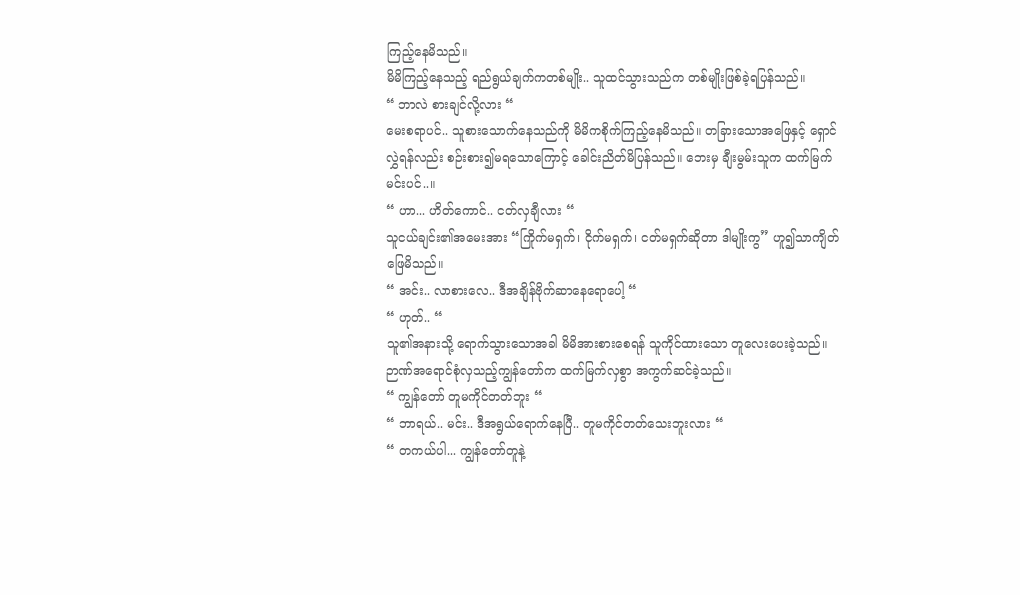ကြည့်နေမိသည်။
မိမိကြည့်နေသည့် ရည်ရွယ်ချက်ကတစ်မျိုး.. သူထင်သွားသည်က တစ်မျိုးဖြစ်ခဲ့ရပြန်သည်။
“ ဘာလဲ စားချင်လို့လား “
မေးစရာပင်.. သူစားသောက်နေသည်ကို မိမိကစိုက်ကြည့်နေမိသည်။ တခြားသောအဖြေနှင့် ရှောင်လွှဲရန်လည်း စဉ်းစား၍မရသောကြောင့် ခေါင်းညိတ်မိပြန်သည်။ ဘေးမှ ချီးမွမ်းသူက ထက်မြက်မင်းပင်..။
“ ဟာ... ဟိတ်ကောင်.. ငတ်လှချီလား “
သူငယ်ချင်း၏အမေးအား “ကြိုက်မရှက်၊ ငိုက်မရှက်၊ ငတ်မရှက်ဆိုတာ ဒါမျိုးကွ” ဟူ၍သာကျိတ်ဖြေမိသည်။
“ အင်း.. လာစားလေ.. ဒီအချိန်ဗိုက်ဆာနေရောပေါ့ “
“ ဟုတ်.. “
သူ၏အနားသို့ ရောက်သွားသောအခါ မိမိအားစားစေရန် သူကိုင်ထားသော တူလေးပေးခဲ့သည်။ ဉာဏ်အရောင်စုံလှသည့်ကျွန်တော်က ထက်မြက်လှစွာ အကွက်ဆင်ခဲ့သည်။
“ ကျွန်တော် တူမကိုင်တတ်ဘူး “
“ ဘာရယ်.. မင်း.. ဒီအရွယ်ရောက်နေပြီ.. တူမကိုင်တတ်သေးဘူးလား “
“ တကယ်ပါ... ကျွန်တော်တူနဲ့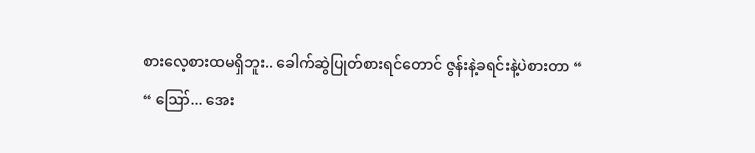စားလေ့စားထမရှိဘူး.. ခေါက်ဆွဲပြုတ်စားရင်တောင် ဇွန်းနဲ့ခရင်းနဲ့ပဲစားတာ “
“ ဪ... အေး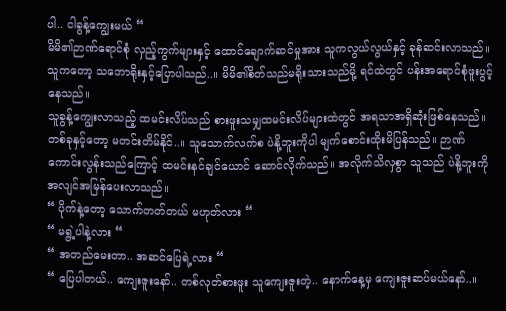ပါ.. ငါခွန့်ကျွေးမယ် “
မိမိ၏ဉာဏ်ရောင်စုံ လှည့်ကွက်များနှင့် ထောင်ချောက်ဆင်မှုအား သူကလွယ်လွယ်နှင့် ခုန်ဆင်းလာသည်။ သူကတော့ သဘောရိုးနှင့်ပြောပါသည်..။ မိမိ၏စိတ်သည်မရိုးသားသည်မို့ ရင်ထဲတွင် ပန်းအရောင်စုံဖူးပွင့်နေသည်။
သူခွန့်ကျွေးလာသည့် ထမင်းလိပ်သည် စားဖူးသမျှထမင်းလိပ်များထဲတွင် အရသာအရှိဆုံးဖြစ်နေသည်။
တစ်ခုနှင့်တော့ မတင်းတိမ်နိုင်..။ သူသောက်လက်စ ပဲနို့ဘူးကိုပါ မျက်စောင်းထိုးမိပြန်သည်။ ဉာဏ်ကောင်းလွန်းသည်ကြောင့် ထမင်းနင်ချင်ယောင် ဆောင်လိုက်သည်။ အလိုက်သိလှစွာ သူသည် ပဲနို့ဘူးကို အလျင်အမြန်ပေးလာသည်။
“ ပိုက်နဲ့တော့ သောက်တတ်တယ် မဟုတ်လား “
“ မရွဲ့ပါနဲ့လား “
“ အတည်မေးတာ.. အဆင်ပြေရဲ့လား “
“ ပြေပါတယ်.. ကျေးဇူးနော်.. တစ်လုတ်စားဖူး သူကျေးဇူးတဲ့.. နောက်နေ့မှ ကျေးဇူးဆပ်မယ်နော်..။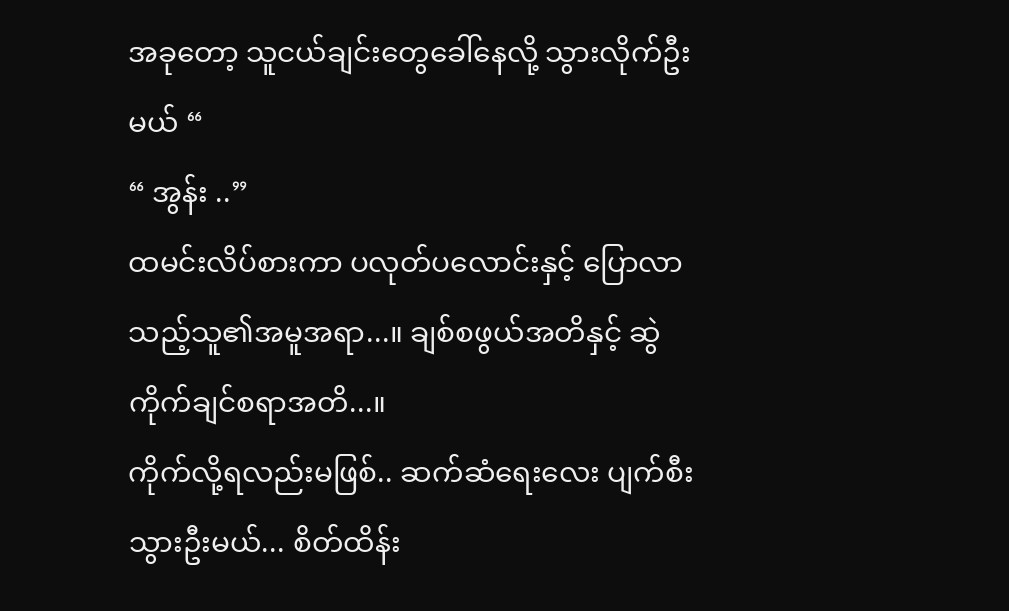အခုတော့ သူငယ်ချင်းတွေခေါ်နေလို့ သွားလိုက်ဦးမယ် “
“ အွန်း ..”
ထမင်းလိပ်စားကာ ပလုတ်ပလောင်းနှင့် ပြောလာသည့်သူ၏အမူအရာ...။ ချစ်စဖွယ်အတိနှင့် ဆွဲကိုက်ချင်စရာအတိ...။
ကိုက်လို့ရလည်းမဖြစ်.. ဆက်ဆံရေးလေး ပျက်စီးသွားဦးမယ်... စိတ်ထိန်း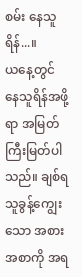စမ်း နေသူရိန်...။
ယနေ့တွင် နေသူရိန်အဖို့ရာ အမြတ်ကြီးမြတ်ပါသည်။ ချစ်ရသူခွန့်ကျွေးသော အစားအစာကို အရ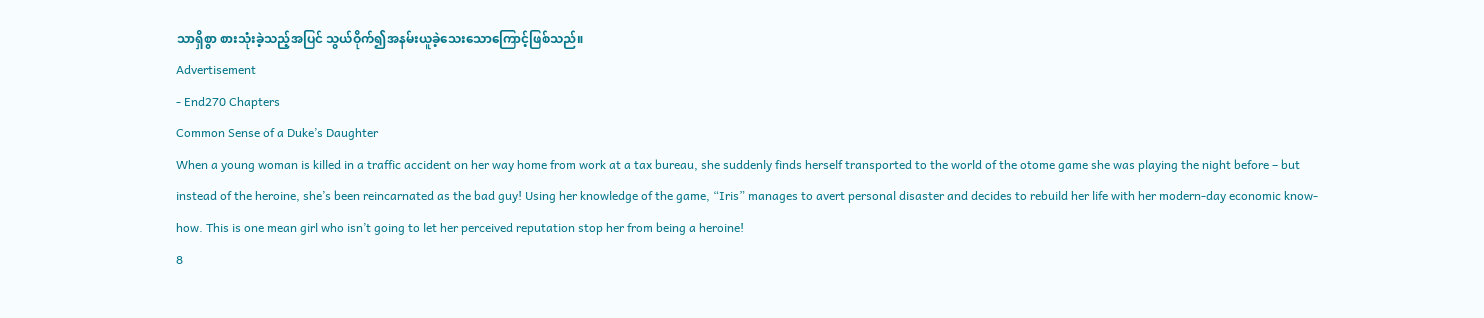သာရှိစွာ စားသုံးခဲ့သည့်အပြင် သွယ်ဝိုက်၍အနမ်းယူခဲ့သေးသောကြောင့်ဖြစ်သည်။
Advertisement
- End270 Chapters
Common Sense of a Duke’s Daughter
When a young woman is killed in a traffic accident on her way home from work at a tax bureau, she suddenly finds herself transported to the world of the otome game she was playing the night before – but instead of the heroine, she’s been reincarnated as the bad guy! Using her knowledge of the game, “Iris” manages to avert personal disaster and decides to rebuild her life with her modern-day economic know-how. This is one mean girl who isn’t going to let her perceived reputation stop her from being a heroine!
8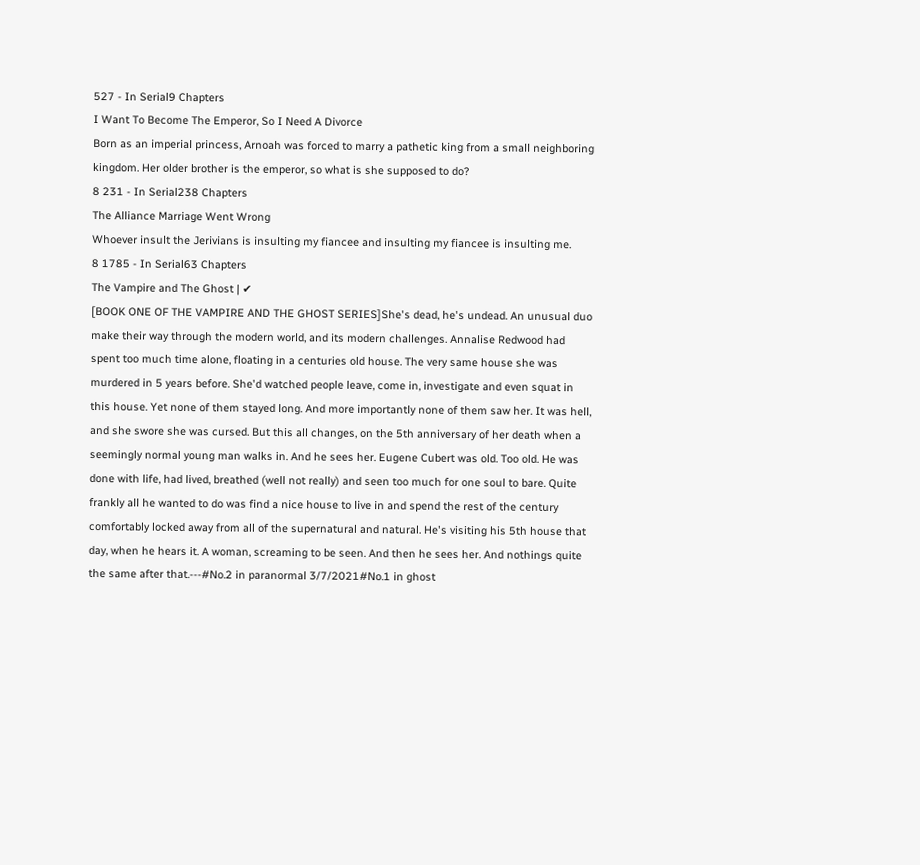527 - In Serial9 Chapters
I Want To Become The Emperor, So I Need A Divorce
Born as an imperial princess, Arnoah was forced to marry a pathetic king from a small neighboring kingdom. Her older brother is the emperor, so what is she supposed to do?
8 231 - In Serial238 Chapters
The Alliance Marriage Went Wrong
Whoever insult the Jerivians is insulting my fiancee and insulting my fiancee is insulting me.
8 1785 - In Serial63 Chapters
The Vampire and The Ghost | ✔
[BOOK ONE OF THE VAMPIRE AND THE GHOST SERIES]She's dead, he's undead. An unusual duo make their way through the modern world, and its modern challenges. Annalise Redwood had spent too much time alone, floating in a centuries old house. The very same house she was murdered in 5 years before. She'd watched people leave, come in, investigate and even squat in this house. Yet none of them stayed long. And more importantly none of them saw her. It was hell, and she swore she was cursed. But this all changes, on the 5th anniversary of her death when a seemingly normal young man walks in. And he sees her. Eugene Cubert was old. Too old. He was done with life, had lived, breathed (well not really) and seen too much for one soul to bare. Quite frankly all he wanted to do was find a nice house to live in and spend the rest of the century comfortably locked away from all of the supernatural and natural. He's visiting his 5th house that day, when he hears it. A woman, screaming to be seen. And then he sees her. And nothings quite the same after that.---#No.2 in paranormal 3/7/2021#No.1 in ghost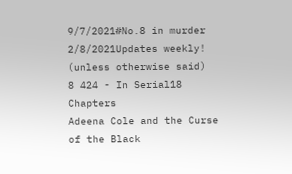9/7/2021#No.8 in murder 2/8/2021Updates weekly! (unless otherwise said)
8 424 - In Serial18 Chapters
Adeena Cole and the Curse of the Black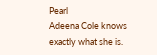Pearl
Adeena Cole knows exactly what she is.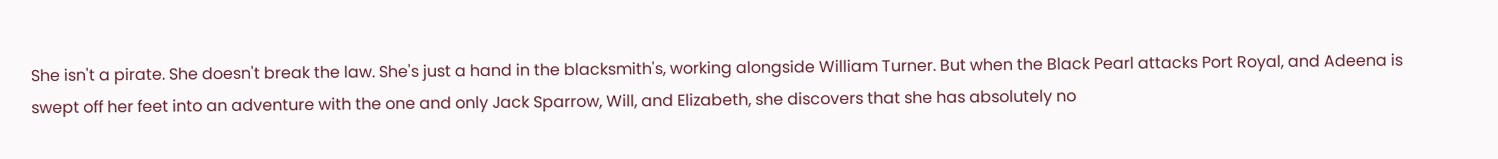She isn't a pirate. She doesn't break the law. She's just a hand in the blacksmith's, working alongside William Turner. But when the Black Pearl attacks Port Royal, and Adeena is swept off her feet into an adventure with the one and only Jack Sparrow, Will, and Elizabeth, she discovers that she has absolutely no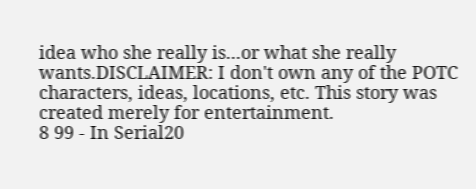idea who she really is...or what she really wants.DISCLAIMER: I don't own any of the POTC characters, ideas, locations, etc. This story was created merely for entertainment.
8 99 - In Serial20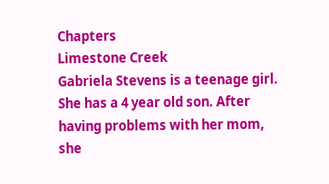Chapters
Limestone Creek
Gabriela Stevens is a teenage girl. She has a 4 year old son. After having problems with her mom, she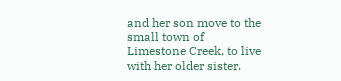and her son move to the small town of Limestone Creek, to live with her older sister.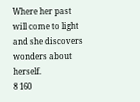Where her past will come to light and she discovers wonders about herself.
8 160